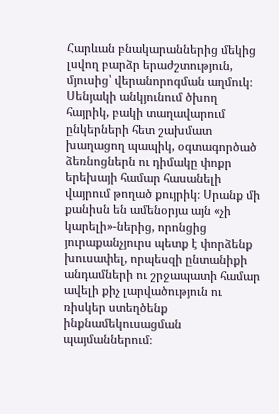Հարևան բնակարաններից մեկից լսվող բարձր երաժշտություն, մյուսից՝ վերանորոգման աղմուկ։ Սենյակի անկյունում ծխող հայրիկ, բակի տաղավարում ընկերների հետ շախմատ խաղացող պապիկ, օգտագործած ձեռնոցներն ու դիմակը փոքր երեխայի համար հասանելի վայրում թողած քույրիկ։ Սրանք մի քանիսն են ամենօրյա այն «չի կարելի»-ներից, որոնցից յուրաքանչյուրս պետք է փորձենք խուսափել, որպեսզի ընտանիքի անդամների ու շրջապատի համար ավելի քիչ լարվածություն ու ռիսկեր ստեղծենք ինքնամեկուսացման պայմաններում։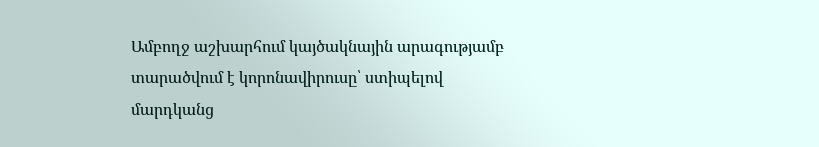Ամբողջ աշխարհում կայծակնային արագությամբ տարածվում է կորոնավիրուսը՝ ստիպելով մարդկանց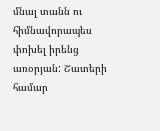մնալ տանն ու հիմնավորապես փոխել իրենց առօրյան: Շատերի համար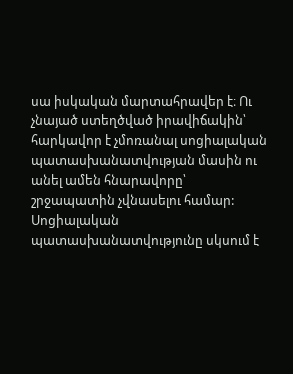սա իսկական մարտահրավեր է։ Ու չնայած ստեղծված իրավիճակին՝ հարկավոր է չմոռանալ սոցիալական պատասխանատվության մասին ու անել ամեն հնարավորը՝ շրջապատին չվնասելու համար: Սոցիալական պատասխանատվությունը սկսում է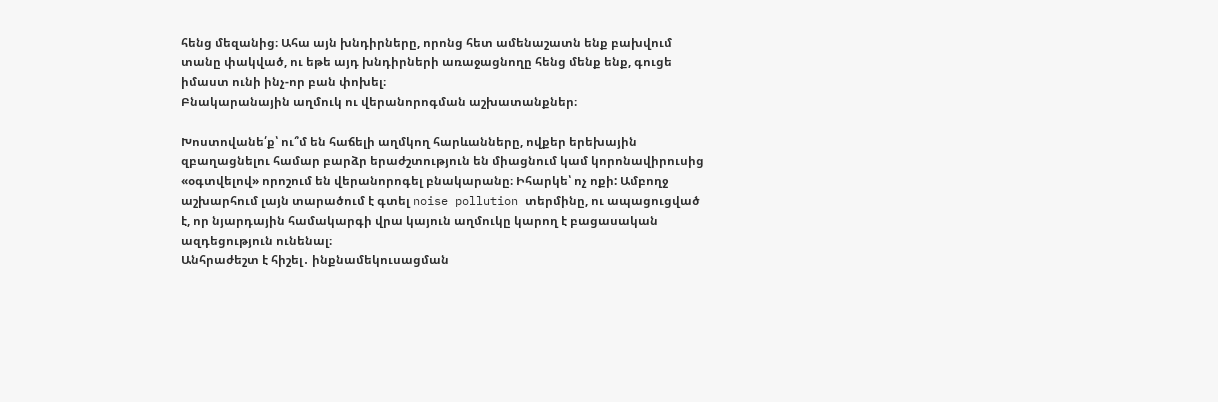հենց մեզանից։ Ահա այն խնդիրները, որոնց հետ ամենաշատն ենք բախվում տանը փակված, ու եթե այդ խնդիրների առաջացնողը հենց մենք ենք, գուցե իմաստ ունի ինչ-որ բան փոխել։
Բնակարանային աղմուկ ու վերանորոգման աշխատանքներ։

Խոստովանե՛ք՝ ու՞մ են հաճելի աղմկող հարևանները, ովքեր երեխային զբաղացնելու համար բարձր երաժշտություն են միացնում կամ կորոնավիրուսից «օգտվելով» որոշում են վերանորոգել բնակարանը։ Իհարկե՝ ոչ ոքի: Ամբողջ աշխարհում լայն տարածում է գտել noise pollution տերմինը, ու ապացուցված է, որ նյարդային համակարգի վրա կայուն աղմուկը կարող է բացասական ազդեցություն ունենալ։
Անհրաժեշտ է հիշել․ ինքնամեկուսացման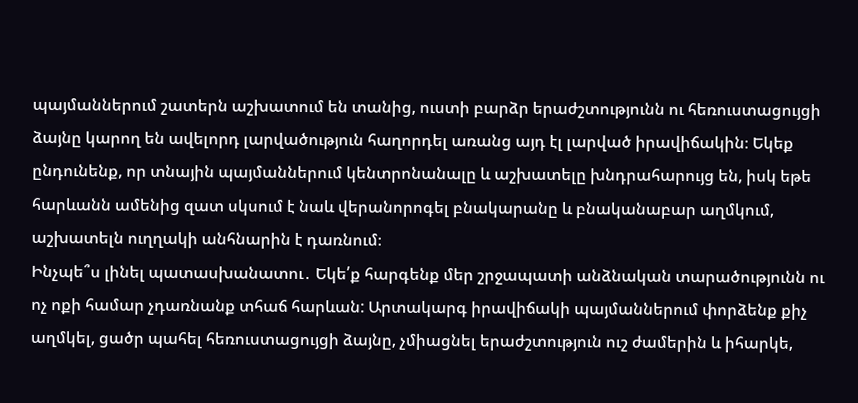պայմաններում շատերն աշխատում են տանից, ուստի բարձր երաժշտությունն ու հեռուստացույցի ձայնը կարող են ավելորդ լարվածություն հաղորդել առանց այդ էլ լարված իրավիճակին։ Եկեք ընդունենք, որ տնային պայմաններում կենտրոնանալը և աշխատելը խնդրահարույց են, իսկ եթե հարևանն ամենից զատ սկսում է նաև վերանորոգել բնակարանը և բնականաբար աղմկում, աշխատելն ուղղակի անհնարին է դառնում։
Ինչպե՞ս լինել պատասխանատու․ Եկե՛ք հարգենք մեր շրջապատի անձնական տարածությունն ու ոչ ոքի համար չդառնանք տհաճ հարևան: Արտակարգ իրավիճակի պայմաններում փորձենք քիչ աղմկել, ցածր պահել հեռուստացույցի ձայնը, չմիացնել երաժշտություն ուշ ժամերին և իհարկե,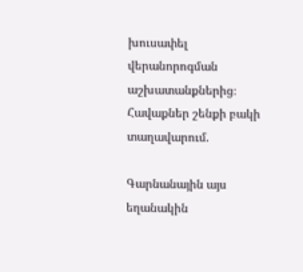խուսափել վերանորոգման աշխատանքներից։
Հավաքներ շենքի բակի տաղավարում.

Գարնանային այս եղանակին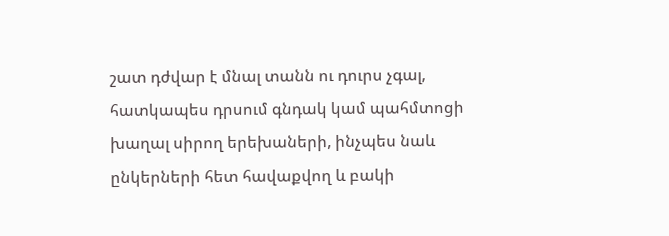շատ դժվար է մնալ տանն ու դուրս չգալ, հատկապես դրսում գնդակ կամ պահմտոցի խաղալ սիրող երեխաների, ինչպես նաև ընկերների հետ հավաքվող և բակի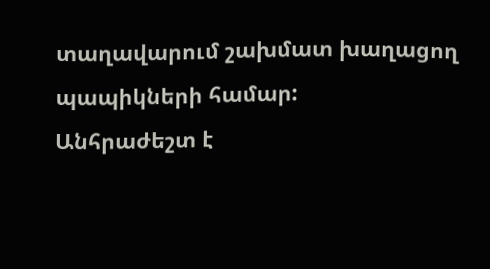տաղավարում շախմատ խաղացող պապիկների համար:
Անհրաժեշտ է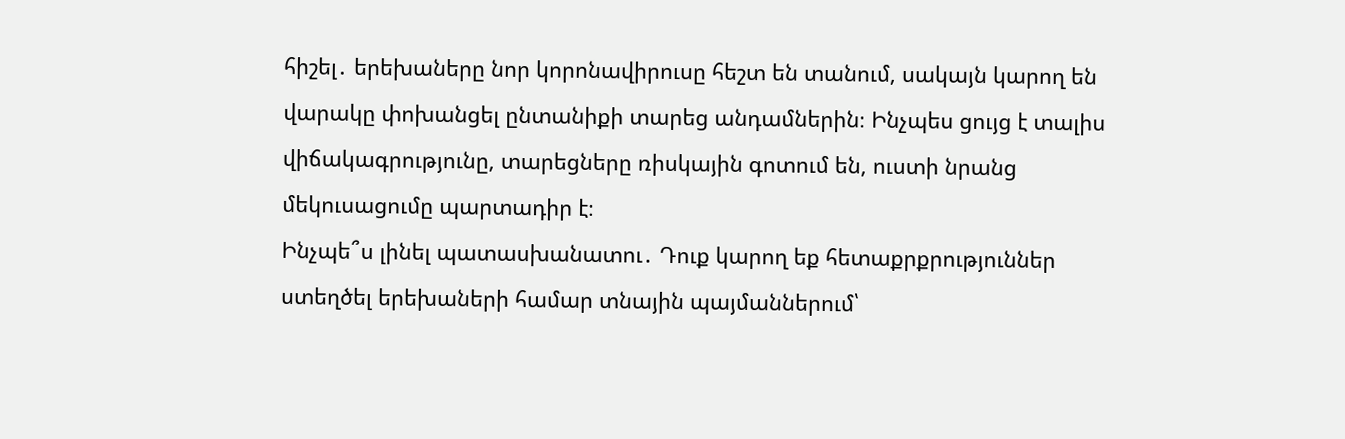հիշել․ երեխաները նոր կորոնավիրուսը հեշտ են տանում, սակայն կարող են վարակը փոխանցել ընտանիքի տարեց անդամներին։ Ինչպես ցույց է տալիս վիճակագրությունը, տարեցները ռիսկային գոտում են, ուստի նրանց մեկուսացումը պարտադիր է։
Ինչպե՞ս լինել պատասխանատու․ Դուք կարող եք հետաքրքրություններ ստեղծել երեխաների համար տնային պայմաններում՝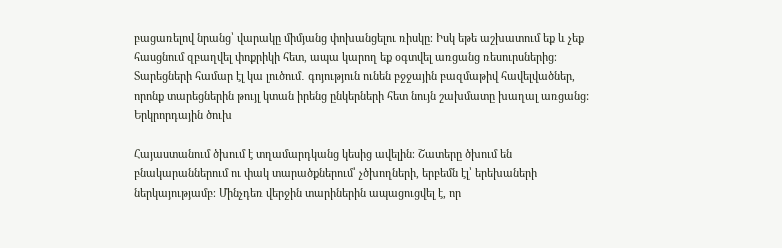բացառելով նրանց՝ վարակը միմյանց փոխանցելու ռիսկը։ Իսկ եթե աշխատում եք և չեք հասցնում զբաղվել փոքրիկի հետ, ապա կարող եք օգտվել առցանց ռեսուրսներից։ Տարեցների համար էլ կա լուծում․ գոյություն ունեն բջջային բազմաթիվ հավելվածներ, որոնք տարեցներին թույլ կտան իրենց ընկերների հետ նույն շախմատը խաղալ առցանց:
Երկրորդային ծուխ

Հայաստանում ծխում է տղամարդկանց կեսից ավելին։ Շատերը ծխում են բնակարաններում ու փակ տարածքներում՝ չծխողների, երբեմն էլ՝ երեխաների ներկայությամբ։ Մինչդեռ վերջին տարիներին ապացուցվել է, որ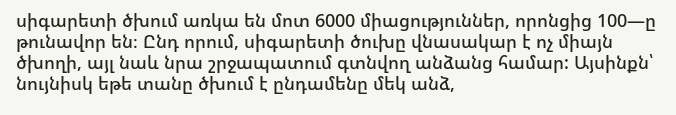սիգարետի ծխում առկա են մոտ 6000 միացություններ, որոնցից 100—ը թունավոր են։ Ընդ որում, սիգարետի ծուխը վնասակար է ոչ միայն ծխողի, այլ նաև նրա շրջապատում գտնվող անձանց համար: Այսինքն՝ նույնիսկ եթե տանը ծխում է ընդամենը մեկ անձ,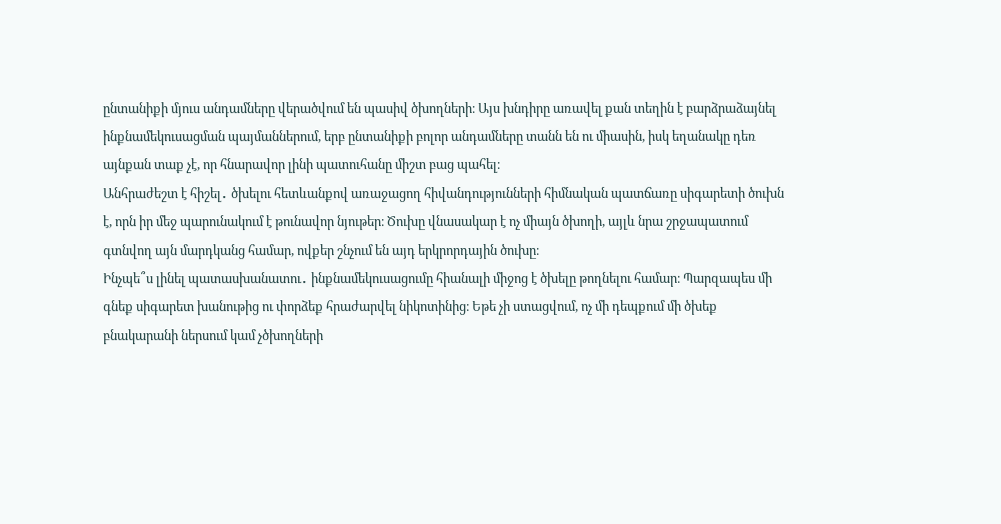ընտանիքի մյուս անդամները վերածվում են պասիվ ծխողների։ Այս խնդիրը առավել քան տեղին է բարձրաձայնել ինքնամեկուսացման պայմաններում, երբ ընտանիքի բոլոր անդամները տանն են ու միասին, իսկ եղանակը դեռ այնքան տաք չէ, որ հնարավոր լինի պատուհանը միշտ բաց պահել։
Անհրաժեշտ է հիշել․ ծխելու հետևանքով առաջացող հիվանդությունների հիմնական պատճառը սիգարետի ծուխն է, որն իր մեջ պարունակում է թունավոր նյութեր։ Ծուխը վնասակար է ոչ միայն ծխողի, այլև նրա շրջապատում գտնվող այն մարդկանց համար, ովքեր շնչում են այդ երկրորդային ծուխը։
Ինչպե՞ս լինել պատասխանատու․ ինքնամեկուսացումը հիանալի միջոց է ծխելը թողնելու համար։ Պարզապես մի գնեք սիգարետ խանութից ու փորձեք հրաժարվել նիկոտինից։ Եթե չի ստացվում, ոչ մի դեպքում մի ծխեք բնակարանի ներսում կամ չծխողների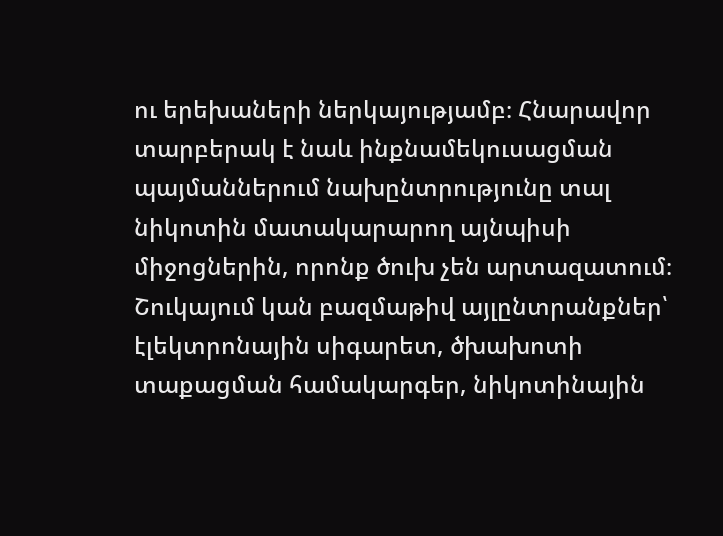ու երեխաների ներկայությամբ։ Հնարավոր տարբերակ է նաև ինքնամեկուսացման պայմաններում նախընտրությունը տալ նիկոտին մատակարարող այնպիսի միջոցներին, որոնք ծուխ չեն արտազատում։ Շուկայում կան բազմաթիվ այլընտրանքներ՝ էլեկտրոնային սիգարետ, ծխախոտի տաքացման համակարգեր, նիկոտինային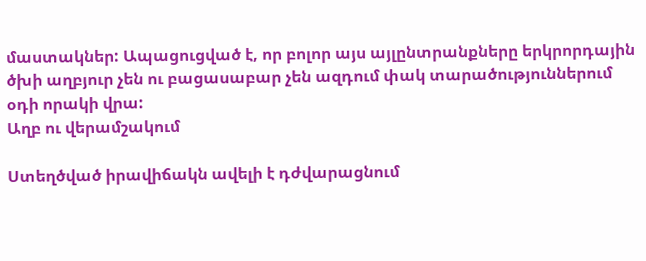մաստակներ: Ապացուցված է, որ բոլոր այս այլընտրանքները երկրորդային ծխի աղբյուր չեն ու բացասաբար չեն ազդում փակ տարածություններում օդի որակի վրա:
Աղբ ու վերամշակում

Ստեղծված իրավիճակն ավելի է դժվարացնում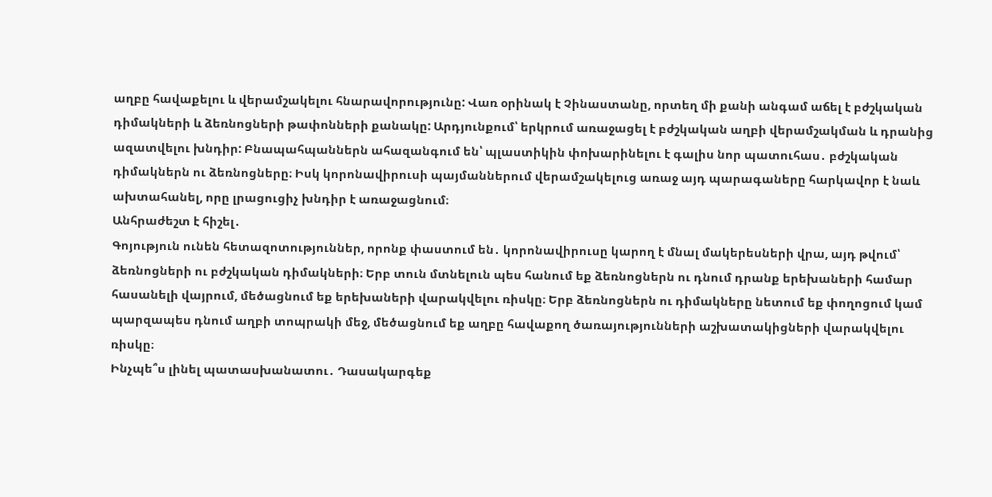աղբը հավաքելու և վերամշակելու հնարավորությունը: Վառ օրինակ է Չինաստանը, որտեղ մի քանի անգամ աճել է բժշկական դիմակների և ձեռնոցների թափոնների քանակը: Արդյունքում՝ երկրում առաջացել է բժշկական աղբի վերամշակման և դրանից ազատվելու խնդիր: Բնապահպաններն ահազանգում են՝ պլաստիկին փոխարինելու է գալիս նոր պատուհաս․ բժշկական դիմակներն ու ձեռնոցները։ Իսկ կորոնավիրուսի պայմաններում վերամշակելուց առաջ այդ պարագաները հարկավոր է նաև ախտահանել, որը լրացուցիչ խնդիր է առաջացնում։
Անհրաժեշտ է հիշել․
Գոյություն ունեն հետազոտություններ, որոնք փաստում են․ կորոնավիրուսը կարող է մնալ մակերեսների վրա, այդ թվում՝ ձեռնոցների ու բժշկական դիմակների։ Երբ տուն մտնելուն պես հանում եք ձեռնոցներն ու դնում դրանք երեխաների համար հասանելի վայրում, մեծացնում եք երեխաների վարակվելու ռիսկը։ Երբ ձեռնոցներն ու դիմակները նետում եք փողոցում կամ պարզապես դնում աղբի տոպրակի մեջ, մեծացնում եք աղբը հավաքող ծառայությունների աշխատակիցների վարակվելու ռիսկը։
Ինչպե՞ս լինել պատասխանատու․ Դասակարգեք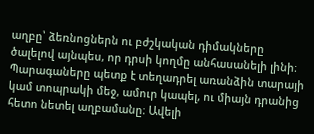աղբը՝ ձեռնոցներն ու բժշկական դիմակները ծալելով այնպես, որ դրսի կողմը անհասանելի լինի։ Պարագաները պետք է տեղադրել առանձին տարայի կամ տոպրակի մեջ, ամուր կապել, ու միայն դրանից հետո նետել աղբամանը։ Ավելի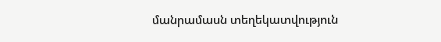մանրամասն տեղեկատվություն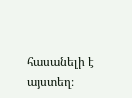հասանելի է այստեղ։